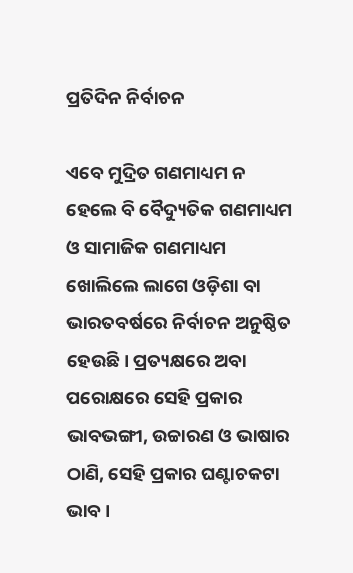ପ୍ରତିଦିନ ନିର୍ବାଚନ

ଏବେ ମୁଦ୍ରିତ ଗଣମାଧ୍ୟମ ନ ହେଲେ ବି ବୈଦ୍ୟୁତିକ ଗଣମାଧ୍ୟମ ଓ ସାମାଜିକ ଗଣମାଧ୍ୟମ ଖୋଲିଲେ ଲାଗେ ଓଡ଼ିଶା ବା ଭାରତବର୍ଷରେ ନିର୍ବାଚନ ଅନୁଷ୍ଠିତ ହେଉଛି। ପ୍ରତ୍ୟକ୍ଷରେ ଅବା ପରୋକ୍ଷରେ ସେହି ପ୍ରକାର ଭାବଭଙ୍ଗୀ, ଉଚ୍ଚାରଣ ଓ ଭାଷାର ଠାଣି, ସେହି ପ୍ରକାର ଘଣ୍ଟାଚକଟା ଭାବ।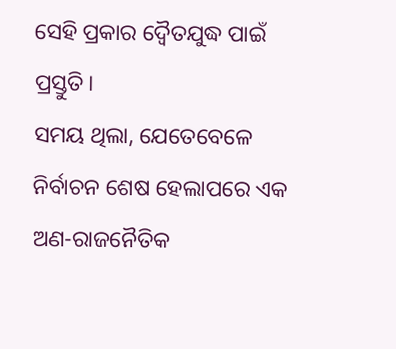ସେହି ପ୍ରକାର ଦ୍ୱୈତଯୁଦ୍ଧ ପାଇଁ ପ୍ରସ୍ତୁତି।
ସମୟ ଥିଲା, ଯେତେବେଳେ ନିର୍ବାଚନ ଶେଷ ହେଲାପରେ ଏକ ଅଣ-ରାଜନୈତିକ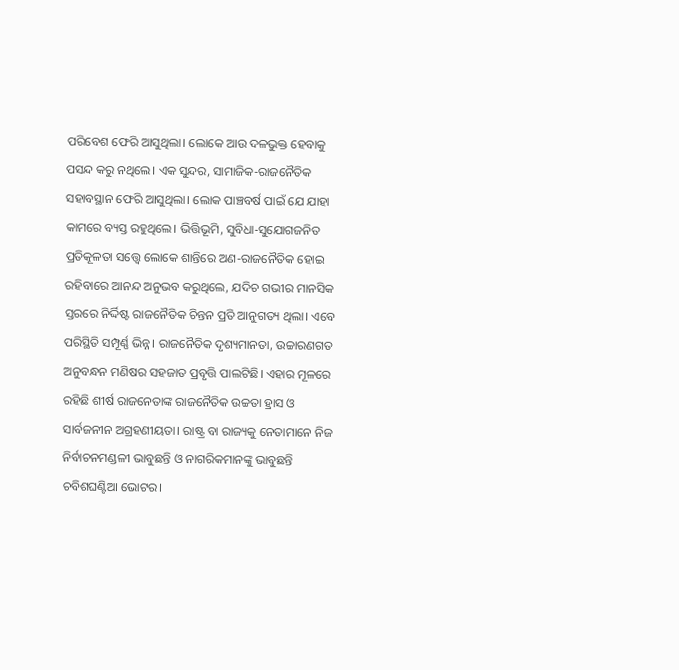ପରିବେଶ ଫେରି ଆସୁଥିଲା। ଲୋକେ ଆଉ ଦଳଭୁକ୍ତ ହେବାକୁ ପସନ୍ଦ କରୁ ନଥିଲେ। ଏକ ସୁନ୍ଦର, ସାମାଜିକ-ରାଜନୈତିକ ସହାବସ୍ଥାନ ଫେରି ଆସୁଥିଲା। ଲୋକ ପାଞ୍ଚବର୍ଷ ପାଇଁ ଯେ ଯାହା କାମରେ ବ୍ୟସ୍ତ ରହୁଥିଲେ। ଭିତ୍ତିଭୂମି, ସୁବିଧା-ସୁଯୋଗଜନିତ ପ୍ରତିକୂଳତା ସତ୍ତ୍ୱେ ଲୋକେ ଶାନ୍ତିରେ ଅଣ-ରାଜନୈତିକ ହୋଇ ରହିବାରେ ଆନନ୍ଦ ଅନୁଭବ କରୁଥିଲେ, ଯଦିଚ ଗଭୀର ମାନସିକ ସ୍ତରରେ ନିର୍ଦ୍ଦିଷ୍ଟ ରାଜନୈତିକ ଚିନ୍ତନ ପ୍ରତି ଆନୁଗତ୍ୟ ଥିଲା। ଏବେ ପରିସ୍ଥିତି ସମ୍ପୂର୍ଣ୍ଣ ଭିନ୍ନ। ରାଜନୈତିକ ଦୃଶ୍ୟମାନତା, ଉଚ୍ଚାରଣଗତ ଅନୁବନ୍ଧନ ମଣିଷର ସହଜାତ ପ୍ରବୃତ୍ତି ପାଲଟିଛି। ଏହାର ମୂଳରେ ରହିଛି ଶୀର୍ଷ ରାଜନେତାଙ୍କ ରାଜନୈତିକ ଉଚ୍ଚତା ହ୍ରାସ ଓ ସାର୍ବଜନୀନ ଅଗ୍ରହଣୀୟତା। ରାଷ୍ଟ୍ର ବା ରାଜ୍ୟକୁ ନେତାମାନେ ନିଜ ନିର୍ବାଚନମଣ୍ଡଳୀ ଭାବୁଛନ୍ତି ଓ ନାଗରିକମାନଙ୍କୁ ଭାବୁଛନ୍ତି ଚବିଶଘଣ୍ଟିଆ ଭୋଟର।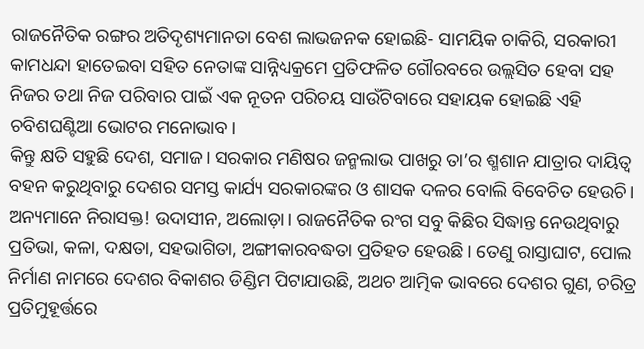ରାଜନୈତିକ ରଙ୍ଗର ଅତିଦୃଶ୍ୟମାନତା ବେଶ ଲାଭଜନକ ହୋଇଛି- ସାମୟିକ ଚାକିରି, ସରକାରୀ କାମଧନ୍ଦା ହାତେଇବା ସହିତ ନେତାଙ୍କ ସାନ୍ନିଧ୍ୟକ୍ରମେ ପ୍ରତିଫଳିତ ଗୌରବରେ ଉଲ୍ଲସିତ ହେବା ସହ ନିଜର ତଥା ନିଜ ପରିବାର ପାଇଁ ଏକ ନୂତନ ପରିଚୟ ସାଉଁଟିବାରେ ସହାୟକ ହୋଇଛି ଏହି ଚବିଶଘଣ୍ଟିଆ ଭୋଟର ମନୋଭାବ।
କିନ୍ତୁ କ୍ଷତି ସହୁଛି ଦେଶ, ସମାଜ। ସରକାର ମଣିଷର ଜନ୍ମଲାଭ ପାଖରୁ ତା’ର ଶ୍ମଶାନ ଯାତ୍ରାର ଦାୟିତ୍ୱ ବହନ କରୁଥିବାରୁ ଦେଶର ସମସ୍ତ କାର୍ଯ୍ୟ ସରକାରଙ୍କର ଓ ଶାସକ ଦଳର ବୋଲି ବିବେଚିତ ହେଉଚି। ଅନ୍ୟମାନେ ନିରାସକ୍ତ! ଉଦାସୀନ, ଅଲୋଡ଼ା। ରାଜନୈତିକ ରଂଗ ସବୁ କିଛିର ସିଦ୍ଧାନ୍ତ ନେଉଥିବାରୁ ପ୍ରତିଭା, କଳା, ଦକ୍ଷତା, ସହଭାଗିତା, ଅଙ୍ଗୀକାରବଦ୍ଧତା ପ୍ରତିହତ ହେଉଛି। ତେଣୁ ରାସ୍ତାଘାଟ, ପୋଲ ନିର୍ମାଣ ନାମରେ ଦେଶର ବିକାଶର ଡିଣ୍ଡିମ ପିଟାଯାଉଛି, ଅଥଚ ଆତ୍ମିକ ଭାବରେ ଦେଶର ଗୁଣ, ଚରିତ୍ର ପ୍ରତିମୁହୂର୍ତ୍ତରେ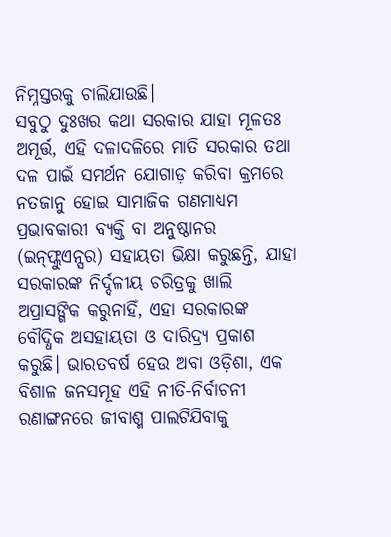ନିମ୍ନସ୍ତରକୁ ଚାଲିଯାଉଛି।
ସବୁଠୁ ଦୁଃଖର କଥା ସରକାର ଯାହା ମୂଳତଃ ଅମୂର୍ତ୍ତ, ଏହି ଦଳାଦଳିରେ ମାତି ସରକାର ତଥା ଦଳ ପାଇଁ ସମର୍ଥନ ଯୋଗାଡ଼ କରିବା କ୍ରମରେ ନତଜାନୁ ହୋଇ ସାମାଜିକ ଗଣମାଧ୍ୟମ ପ୍ରଭାବକାରୀ ବ୍ୟକ୍ତି ବା ଅନୁଷ୍ଠାନର (ଇନ୍‌ଫ୍ଲୁଏନ୍ସର) ସହାୟତା ଭିକ୍ଷା କରୁଛନ୍ତି, ଯାହା ସରକାରଙ୍କ ନିର୍ଦ୍ଦଳୀୟ ଚରିତ୍ରକୁ ଖାଲି ଅପ୍ରାସଙ୍ଗିକ କରୁନାହିଁ, ଏହା ସରକାରଙ୍କ ବୌଦ୍ଧିକ ଅସହାୟତା ଓ ଦାରିଦ୍ର୍ୟ ପ୍ରକାଶ କରୁଛି। ଭାରତବର୍ଷ ହେଉ ଅବା ଓଡ଼ିଶା, ଏକ ବିଶାଳ ଜନସମୂହ ଏହି ନୀତି-ନିର୍ବାଚନୀ ରଣାଙ୍ଗନରେ ଜୀବାଶ୍ମ ପାଲଟିଯିବାକୁ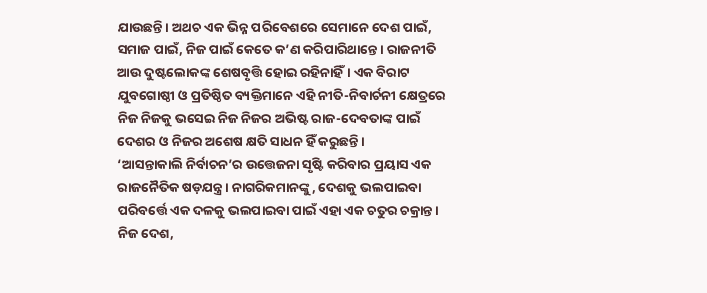ଯାଉଛନ୍ତି। ଅଥଚ ଏକ ଭିନ୍ନ ପରିବେଶରେ ସେମାନେ ଦେଶ ପାଇଁ, ସମାଜ ପାଇଁ, ନିଜ ପାଇଁ କେତେ କ’ଣ କରିପାରିଥାନ୍ତେ। ରାଜନୀତି ଆଉ ଦୁଷ୍ଟଲୋକଙ୍କ ଶେଷବୃତ୍ତି ହୋଇ ରହିନାହିଁ। ଏକ ବିରାଟ ଯୁବଗୋଷ୍ଠୀ ଓ ପ୍ରତିଷ୍ଠିତ ବ୍ୟକ୍ତିମାନେ ଏହି ନୀତି-ନିବାର୍ଚନୀ କ୍ଷେତ୍ରରେ ନିଜ ନିଜକୁ ଭସେଇ ନିଜ ନିଜର ଅଭିଷ୍ଟ ରାଜ-ଦେବତାଙ୍କ ପାଇଁ ଦେଶର ଓ ନିଜର ଅଶେଷ କ୍ଷତି ସାଧନ ହିଁ କରୁଛନ୍ତି।
‘ଆସନ୍ତାକାଲି ନିର୍ବାଚନ’ର ଉତ୍ତେଜନା ସୃଷ୍ଟି କରିବାର ପ୍ରୟାସ ଏକ ରାଜନୈତିକ ଷଡ଼ଯନ୍ତ୍ର। ନାଗରିକମାନଙ୍କୁ, ଦେଶକୁ ଭଲପାଇବା ପରିବର୍ତ୍ତେ ଏକ ଦଳକୁ ଭଲପାଇବା ପାଇଁ ଏହା ଏକ ଚତୁର ଚକ୍ରାନ୍ତ। ନିଜ ଦେଶ,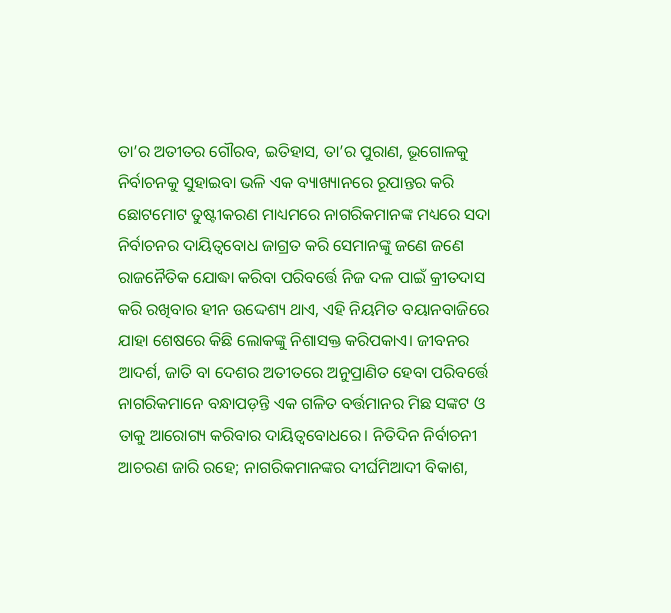ତା’ର ଅତୀତର ଗୌରବ, ଇତିହାସ, ତା’ର ପୁରାଣ, ଭୂଗୋଳକୁ ନିର୍ବାଚନକୁ ସୁହାଇବା ଭଳି ଏକ ବ୍ୟାଖ୍ୟାନରେ ରୂପାନ୍ତର କରି ଛୋଟମୋଟ ତୁଷ୍ଟୀକରଣ ମାଧ୍ୟମରେ ନାଗରିକମାନଙ୍କ ମଧ୍ୟରେ ସଦା ନିର୍ବାଚନର ଦାୟିତ୍ୱବୋଧ ଜାଗ୍ରତ କରି ସେମାନଙ୍କୁ ଜଣେ ଜଣେ ରାଜନୈତିକ ଯୋଦ୍ଧା କରିବା ପରିବର୍ତ୍ତେ ନିଜ ଦଳ ପାଇଁ କ୍ରୀତଦାସ କରି ରଖିବାର ହୀନ ଉଦ୍ଦେଶ୍ୟ ଥାଏ, ଏହି ନିୟମିତ ବୟାନବାଜିରେ ଯାହା ଶେଷରେ କିଛି ଲୋକଙ୍କୁ ନିଶାସକ୍ତ କରିପକାଏ। ଜୀବନର ଆଦର୍ଶ, ଜାତି ବା ଦେଶର ଅତୀତରେ ଅନୁପ୍ରାଣିତ ହେବା ପରିବର୍ତ୍ତେ ନାଗରିକମାନେ ବନ୍ଧାପଡ଼ନ୍ତି ଏକ ଗଳିତ ବର୍ତ୍ତମାନର ମିଛ ସଙ୍କଟ ଓ ତାକୁ ଆରୋଗ୍ୟ କରିବାର ଦାୟିତ୍ୱବୋଧରେ। ନିତିଦିନ ନିର୍ବାଚନୀ ଆଚରଣ ଜାରି ରହେ; ନାଗରିକମାନଙ୍କର ଦୀର୍ଘମିଆଦୀ ବିକାଶ,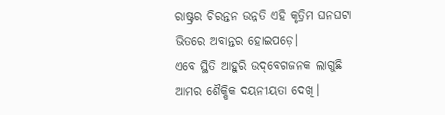ରାଷ୍ଟ୍ରର ଚିରନ୍ତନ ଉନ୍ନତି ଏହି କୃତ୍ରିମ ଘନଘଟା ଭିତରେ ଅବାନ୍ତର ହୋଇପଡ଼େ।
ଏବେ ସ୍ଥିତି ଆହୁରି ଉଦ୍‌ବେଗଜନକ ଲାଗୁଛି ଆମର ଶୈକ୍ଷିକ ଦୟନୀୟତା ଦେଖି।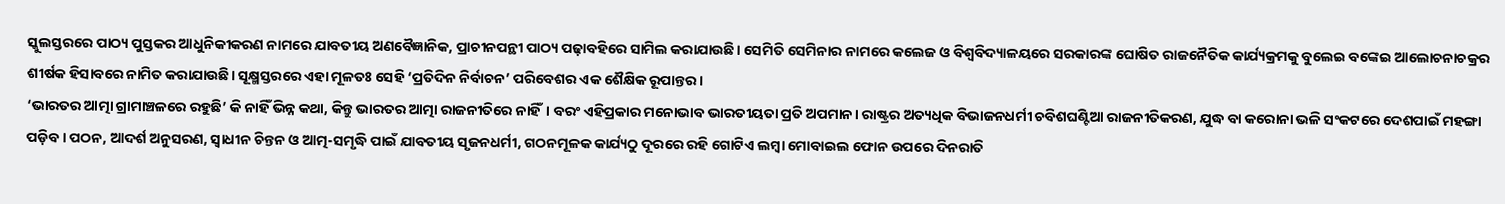ସ୍କୁଲସ୍ତରରେ ପାଠ୍ୟ ପୁସ୍ତକର ଆଧୁନିକୀକରଣ ନାମରେ ଯାବତୀୟ ଅଣବୈଜ୍ଞାନିକ, ପ୍ରାଚୀନପନ୍ଥୀ ପାଠ୍ୟ ପଢ଼ାବହିରେ ସାମିଲ କରାଯାଉଛି। ସେମିତି ସେମିନାର ନାମରେ କଲେଜ ଓ ବିଶ୍ୱବିଦ୍ୟାଳୟରେ ସରକାରଙ୍କ ଘୋଷିତ ରାଜନୈତିକ କାର୍ଯ୍ୟକ୍ରମକୁ ବୁଲେଇ ବଙ୍କେଇ ଆଲୋଚନାଚକ୍ରର ଶୀର୍ଷକ ହିସାବରେ ନାମିତ କରାଯାଉଛି। ସୂକ୍ଷ୍ମସ୍ତରରେ ଏହା ମୂଳତଃ ସେହି ‘ପ୍ରତିଦିନ ନିର୍ବାଚନ’ ପରିବେଶର ଏକ ଶୈକ୍ଷିକ ରୂପାନ୍ତର।
‘ଭାରତର ଆତ୍ମା ଗ୍ରାମାଞ୍ଚଳରେ ରହୁଛି’ କି ନାହିଁ ଭିନ୍ନ କଥା, କିନ୍ତୁ ଭାରତର ଆତ୍ମା ରାଜନୀତିରେ ନାହିଁ। ବରଂ ଏହିପ୍ରକାର ମନୋଭାବ ଭାରତୀୟତା ପ୍ରତି ଅପମାନ। ରାଷ୍ଟ୍ରର ଅତ୍ୟଧିକ ବିଭାଜନଧର୍ମୀ ଚବିଶଘଣ୍ଟିଆ ରାଜନୀତିକରଣ, ଯୁଦ୍ଧ ବା କରୋନା ଭଳି ସଂକଟରେ ଦେଶପାଇଁ ମହଙ୍ଗା ପଡ଼ିବ। ପଠନ, ଆଦର୍ଶ ଅନୁସରଣ, ସ୍ବାଧୀନ ଚିନ୍ତନ ଓ ଆତ୍ମ-ସମୃଦ୍ଧି ପାଇଁ ଯାବତୀୟ ସୃଜନଧର୍ମୀ, ଗଠନମୂଳକ କାର୍ଯ୍ୟଠୁ ଦୂରରେ ରହି ଗୋଟିଏ ଲମ୍ବା ମୋବାଇଲ ଫୋନ ଉପରେ ଦିନରାତି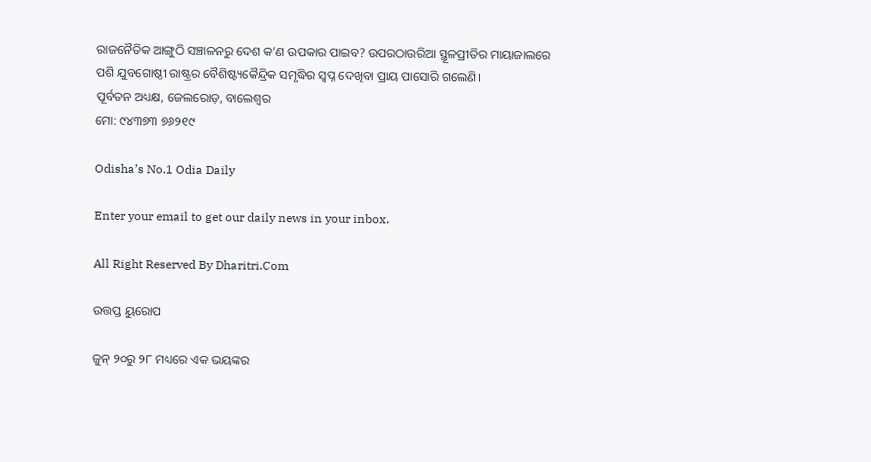ରାଜନୈତିକ ଆଙ୍ଗୁଠି ସଞ୍ଚାଳନରୁ ଦେଶ କ’ଣ ଉପକାର ପାଇବ? ଉପରଠାଉରିଆ ସ୍ଥୂଳପ୍ରୀତିର ମାୟାଜାଲରେ ପଶି ଯୁବଗୋଷ୍ଠୀ ରାଷ୍ଟ୍ରର ବୈଶିଷ୍ଟ୍ୟକୈନ୍ଦ୍ରିକ ସମୃଦ୍ଧିର ସ୍ବପ୍ନ ଦେଖିବା ପ୍ରାୟ ପାସୋରି ଗଲେଣି।
ପୂର୍ବତନ ଅଧ୍ୟକ୍ଷ, ଜେଲରୋଡ଼, ବାଲେଶ୍ୱର
ମୋ: ୯୪୩୭୩ ୭୬୨୧୯

Odisha’s No.1 Odia Daily

Enter your email to get our daily news in your inbox.

All Right Reserved By Dharitri.Com

ଉତ୍ତପ୍ତ ୟୁରୋପ

ଜୁନ୍‌ ୨୦ରୁ ୨୮ ମଧ୍ୟରେ ଏକ ଭୟଙ୍କର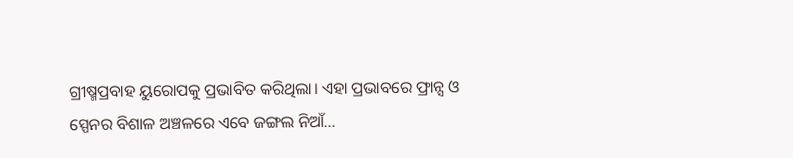ଗ୍ରୀଷ୍ମପ୍ରବାହ ୟୁରୋପକୁ ପ୍ରଭାବିତ କରିଥିଲା। ଏହା ପ୍ରଭାବରେ ଫ୍ରାନ୍ସ ଓ ସ୍ପେନର ବିଶାଳ ଅଞ୍ଚଳରେ ଏବେ ଜଙ୍ଗଲ ନିଆଁ…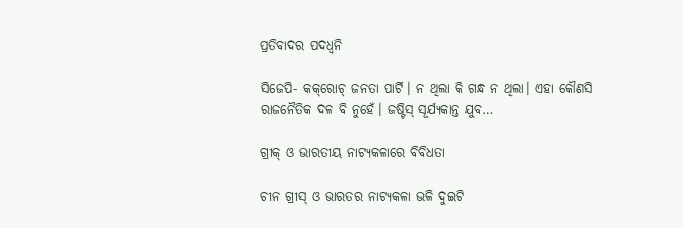ପ୍ରତିବାଦର ପଦଧ୍ୱନି

ସିଜେପି- କକ୍‌ରୋଚ୍‌ ଜନତା ପାର୍ଟି। ନ ଥିଲା କି ଗନ୍ଧ ନ ଥିଲା। ଏହା କୌଣସି ରାଜନୈତିକ ଦଳ ବି ନୁହେଁ। ଜଷ୍ଟିସ୍‌ ସୂର୍ଯ୍ୟକାନ୍ତ ଯୁବ…

ଗ୍ରୀକ୍‌ ଓ ଭାରତୀୟ ନାଟ୍ୟକଳାରେ ବିବିଧତା

ଚୀନ ଗ୍ରୀସ୍‌ ଓ ଭାରତର ନାଟ୍ୟକଳା ଭଳି ଦୁଇଟି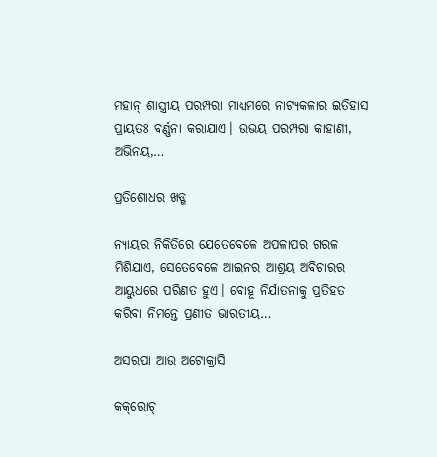ମହାନ୍‌ ଶାସ୍ତ୍ରୀୟ ପରମ୍ପରା ମାଧ୍ୟମରେ ନାଟ୍ୟକଳାର ଇତିହାସ ପ୍ରାୟତଃ ବର୍ଣ୍ଣନା କରାଯାଏ। ଉଭୟ ପରମ୍ପରା କାହାଣୀ, ଅଭିନୟ,…

ପ୍ରତିଶୋଧର ଖଡ୍ଗ

ନ୍ୟାୟର ନିକିତିରେ ଯେତେବେଳେ ଅପଳାପର ଗରଳ ମିଶିଯାଏ, ସେତେବେଳେ ଆଇନର ଆଶ୍ରୟ ଅବିଚାରର ଆୟୁଧରେ ପରିଣତ ହୁଏ। ବୋହୂ ନିର୍ଯାତନାକୁ ପ୍ରତିହତ କରିବା ନିମନ୍ତେ ପ୍ରଣୀତ ଭାରତୀୟ…

ଅସରପା ଆଉ ଅଟୋକ୍ରାସି

କକ୍‌ରୋଚ୍‌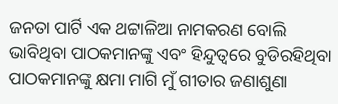ଜନତା ପାର୍ଟି ଏକ ଥଟ୍ଟାଳିଆ ନାମକରଣ ବୋଲି ଭାବିଥିବା ପାଠକମାନଙ୍କୁ ଏବଂ ହିନ୍ଦୁତ୍ୱରେ ବୁଡିରହିଥିବା ପାଠକମାନଙ୍କୁ କ୍ଷମା ମାଗି ମୁଁ ଗୀତାର ଜଣାଶୁଣା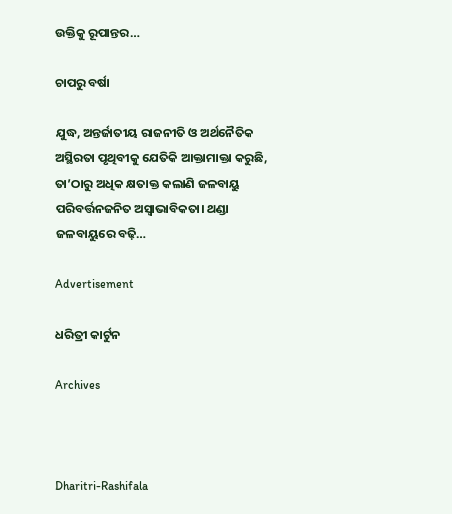ଉକ୍ତିକୁ ରୂପାନ୍ତର…

ଚାପରୁ ବର୍ଷା

ଯୁଦ୍ଧ, ଅନ୍ତର୍ଜାତୀୟ ରାଜନୀତି ଓ ଅର୍ଥନୈତିକ ଅସ୍ଥିରତା ପୃଥିବୀକୁ ଯେତିକି ଆକ୍ତାମାକ୍ତା କରୁଛି, ତା’ଠାରୁ ଅଧିକ କ୍ଷତାକ୍ତ କଲାଣି ଜଳବାୟୁ ପରିବର୍ତ୍ତନଜନିତ ଅସ୍ବାଭାବିକତା। ଥଣ୍ଡା ଜଳବାୟୁରେ ବଢ଼ି…

Advertisement

ଧରିତ୍ରୀ କାର୍ଟୁନ

Archives



Dharitri-Rashifala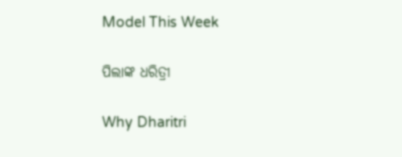Model This Week

ପିଲାଙ୍କ ଧରିତ୍ରୀ

Why Dharitri